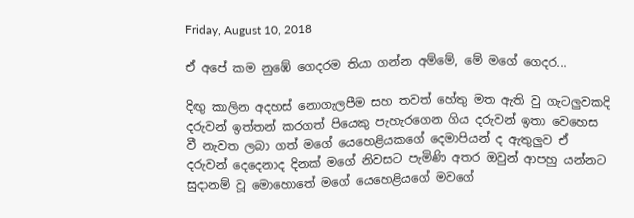Friday, August 10, 2018

ඒ අපේ කම නුඹේ ගෙදරම තියා ගන්න අම්මේ, මේ මගේ ගෙදර...

දිඟු කාලින අදහස් නොගැලපීම සහ තවත් හේතු මත ඇති වු ගැටලුවකදි දරුවන් ඉත්තන් කරගත් පියෙකු පැහැරගෙන ගිය දරුවන් ඉතා වෙහෙස වී නැවත ලබා ගත් මගේ යෙහෙළියකගේ දෙමාපියන් ද ඇතුලුව ඒ දරුවන් දෙදෙනාද දිනක් මගේ නිවසට පැමිණි අතර ඔවුන් ආපහු යන්නට සුදානම් වූ මොහොතේ මගේ යෙහෙළියගේ මවගේ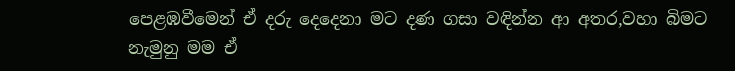පෙළඹවීමෙන් ඒ දරු දෙදෙනා මට දණ ගසා වඳින්න ආ අතර,වහා බිමට නැමුනු මම ඒ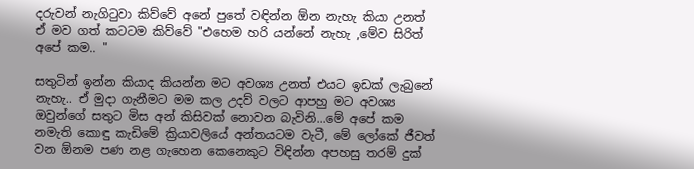දරුවන් නැගිටුවා කිව්වේ අනේ පුතේ වඳින්න ඕන නැහැ කියා උනත් ඒ මව ගත් කටටම කිව්වේ "එහෙම හරි යන්නේ නැහැ ,මේව සිරිත් අපේ කම.. "

සතුටින් ඉන්න කියාද කියන්න මට අවශ්‍ය උනත් එයට ඉඩක් ලැබුනේ නැහැ.. ඒ මුදා ගැනීමට මම කල උදව් වලට ආපහු මට අවශ්‍ය ඔවුන්ගේ සතුට මිස අන් කිසිවක් නොවන බැවිනි...මේ අපේ කම නමැති කොඳු කැඩිමේ ක්‍රියාවලියේ අන්තයටම වැටී, මේ ලෝකේ ජීවත් වන ඕනම පණ නළ ගැහෙන කෙනෙකුට විඳින්න අපහසු තරම් දුක්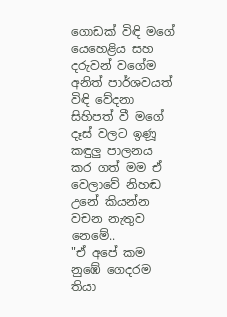ගොඩක් විඳි මගේ යෙහෙළිය සහ දරුවන් වගේම අනිත් පාර්ශවයත් විඳි වේදනා සිහිපත් වී මගේ දෑස් වලට ඉණූ කඳුලු පාලනය කර ගත් මම ඒ වෙලාවේ නිහඬ උනේ කියන්න වචන නැතුව නෙමේ..
"ඒ අපේ කම නුඹේ ගෙදරම තියා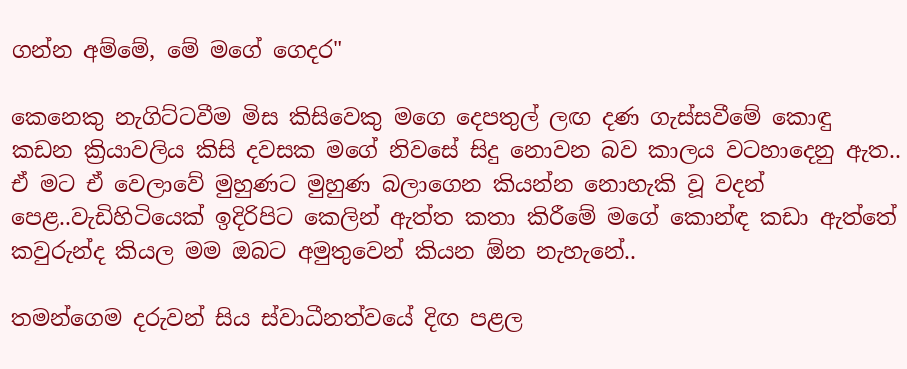ගන්න අම්මේ, මේ මගේ ගෙදර"

කෙනෙකු නැගිට්ටවීම මිස කිසිවෙකු මගෙ දෙපතුල් ලඟ දණ ගැස්සවීමේ කොඳු කඩන ක්‍රියාවලිය කිසි දවසක මගේ නිවසේ සිදු නොවන බව කාලය වටහාදෙනු ඇත.. ඒ මට ඒ වෙලාවේ මුහුණට මුහුණ බලාගෙන කියන්න නොහැකි වූ වදන් පෙළ..වැඩිහිටියෙක් ඉදිරිපිට කෙලින් ඇත්ත කතා කිරීමේ මගේ කොන්ඳ කඩා ඇත්තේ කවුරුන්ද කියල මම ඔබට අමුතුවෙන් කියන ඕන නැහැනේ..

තමන්ගෙම දරුවන් සිය ස්වාධීනත්වයේ දිඟ පළල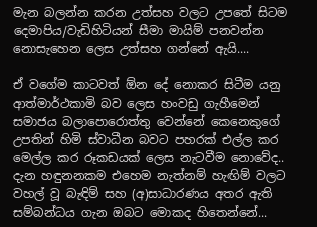මැන බලන්න කරන උත්සහ වලට උපතේ සිටම දෙමාපිය/වැඩිහිටියන් සීමා මායිම් පනවන්න නොසැහෙන ලෙස උත්සහ ගන්නේ ඇයි....

ඒ වගේම කාටවත් ඕන දේ නොකර සිටීම යනු ආත්මාර්ථකාමි බව ලෙස හංවඩු ගැහීමෙන් සමාජය බලාපොරොත්තු වෙන්නේ කෙනෙකුගේ උපතින් හිමි ස්වාධීන බවට පහරක් එල්ල කර මෙල්ල කර රූකඩයක් ලෙස නැටවීම නොවේද.. දැන හඳුනනකම එහෙම නැත්නම් හැඟිම් වලට වහල් වූ බැඳිම් සහ (අ)සාධාරණය අතර ඇති සම්බන්ධය ගැන ඔබට මොකද හිතෙන්නේ...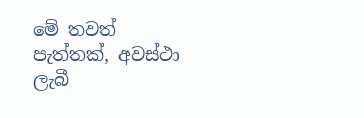මේ තවත් පැත්තක්, අවස්ථා ලැබී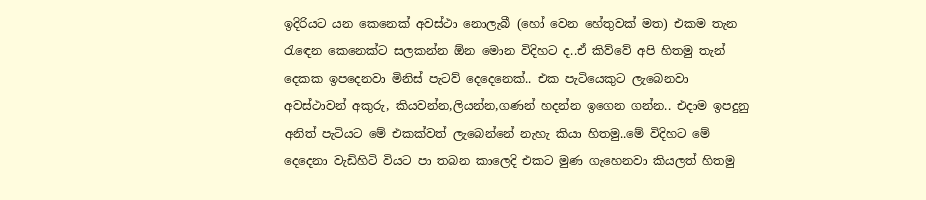ඉදිරියට යන කෙනෙක් අවස්ථා නොලැබී (හෝ වෙන හේතුවක් මත) එකම තැන රැඳෙන කෙනෙක්ට සලකන්න ඕන මොන විදිහට ද..ඒ කිව්වේ අපි හිතමු තැන් දෙකක ඉපදෙනවා මිනිස් පැටව් දෙදෙනෙක්.. එක පැටියෙකුට ලැබෙනවා අවස්ථාවන් අකුරු, කියවන්න,ලියන්න,ගණන් හදන්න ඉගෙන ගන්න.. එදාම ඉපදුනු අනිත් පැටියට මේ එකක්වත් ලැබෙන්නේ නැහැ කියා හිතමු..මේ විදිහට මේ දෙදෙනා වැඩිහිටි වියට පා තබන කාලෙදි එකට මුණ ගැහෙනවා කියලත් හිතමු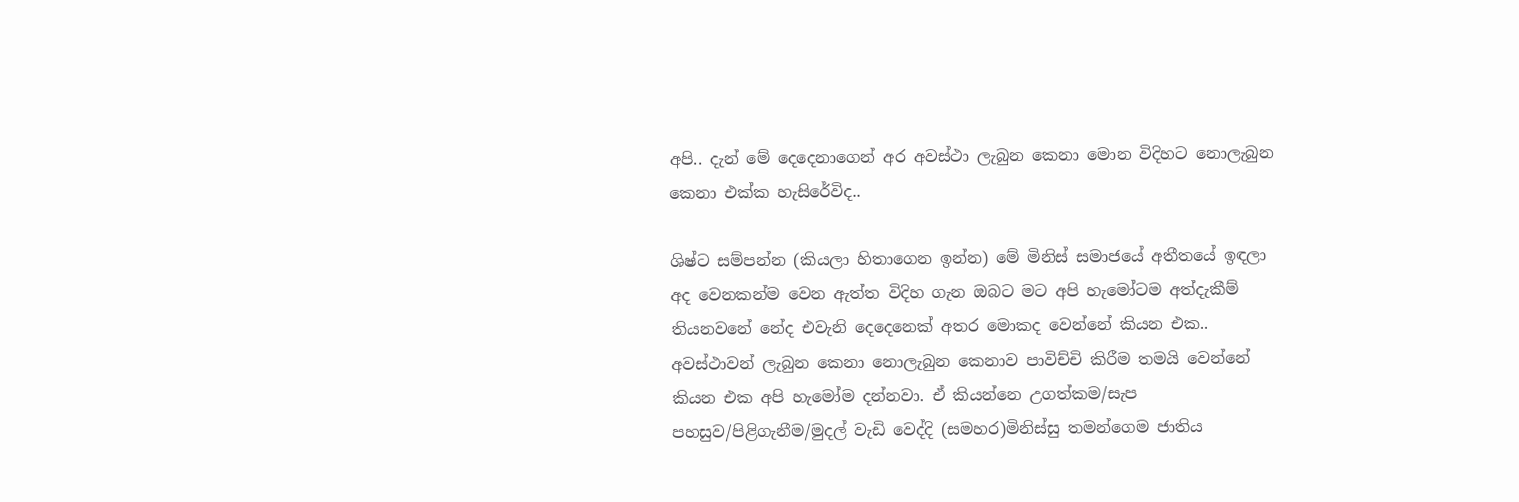අපි.. දැන් මේ දෙදෙනාගෙන් අර අවස්ථා ලැබුන කෙනා මොන විදිහට නොලැබුන කෙනා එක්ක හැසිරේවිද..

ශිෂ්ට සම්පන්න (කියලා හිතාගෙන ඉන්න) මේ මිනිස් සමාජයේ අතීතයේ ඉඳලා අද වෙනකන්ම වෙන ඇත්ත විදිහ ගැන ඔබට මට අපි හැමෝටම අත්දැකීම් තියනවනේ නේද එවැනි දෙදෙනෙක් අතර මොකද වෙන්නේ කියන එක.. අවස්ථාවන් ලැබුන කෙනා නොලැබුන කෙනාව පාවිච්චි කිරීම තමයි වෙන්නේ කියන එක අපි හැමෝම දන්නවා. ඒ කියන්නෙ උගත්කම/සැප පහසුව/පිළිගැනීම/මුදල් වැඩි වෙද්දි (සමහර)මිනිස්සු තමන්ගෙම ජාතිය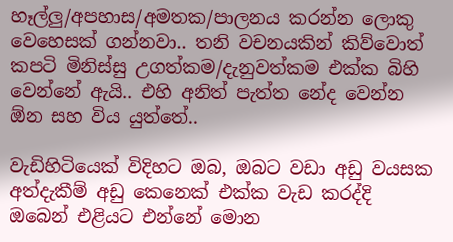හෑල්ලු/අපහාස/අමතක/පාලනය කරන්න ලොකු වෙහෙසක් ගන්නවා.. තනි වචනයකින් කිව්වොත් කපටි මිනිස්සු උගත්කම/දැනුවත්කම එක්ක බිහි වෙන්නේ ඇයි.. එහි අනිත් පැත්ත නේද වෙන්න ඕන සහ විය යුත්තේ..

වැඩිහිටියෙක් විදිහට ඔබ, ඔබට වඩා අඩු වයසක අත්දැකීම් අඩු කෙනෙක් එක්ක වැඩ කරද්දි ඔබෙන් එළියට එන්නේ මොන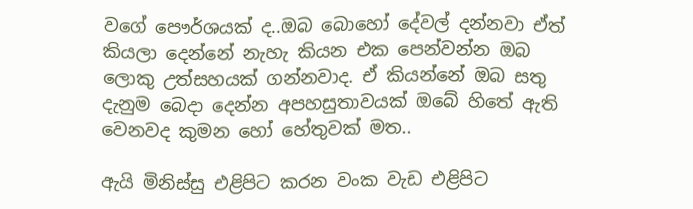වගේ පෞර්ශයක් ද..ඔබ බොහෝ දේවල් දන්නවා ඒත් කියලා දෙන්නේ නැහැ කියන එක පෙන්වන්න ඔබ ලොකු උත්සහයක් ගන්නවාද. ඒ කියන්නේ ඔබ සතු දැනුම බෙදා දෙන්න අපහසුතාවයක් ඔබේ හිතේ ඇති වෙනවද කුමන හෝ හේතුවක් මත..

ඇයි මිනිස්සු එළිපිට කරන වංක වැඩ එළිපිට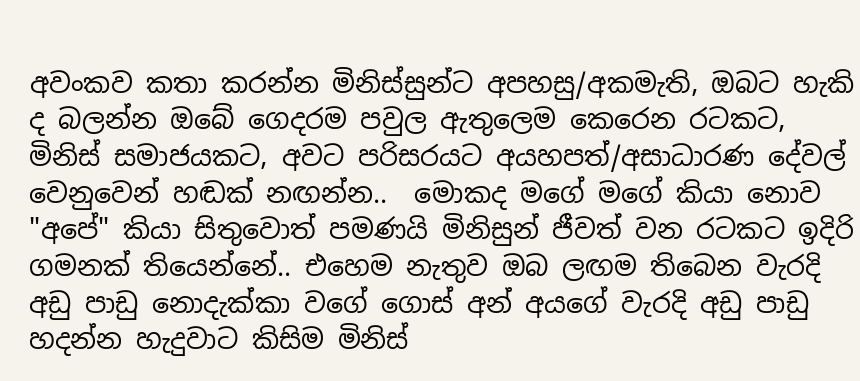අවංකව කතා කරන්න මිනිස්සුන්ට අපහසු/අකමැති, ඔබට හැකි ද බලන්න ඔබේ ගෙදරම පවුල ඇතුලෙම කෙරෙන රටකට, මිනිස් සමාජයකට, අවට පරිසරයට අයහපත්/අසාධාරණ දේවල් වෙනුවෙන් හඬක් නඟන්න..  මොකද මගේ මගේ කියා නොව "අපේ" කියා සිතුවොත් පමණයි මිනිසුන් ජීවත් වන රටකට ඉදිරි ගමනක් තියෙන්නේ.. එහෙම නැතුව ඔබ ලඟම තිබෙන වැරදි අඩු පාඩු නොදැක්කා වගේ ගොස් අන් අයගේ වැරදි අඩු පාඩු හදන්න හැදුවාට කිසිම මිනිස්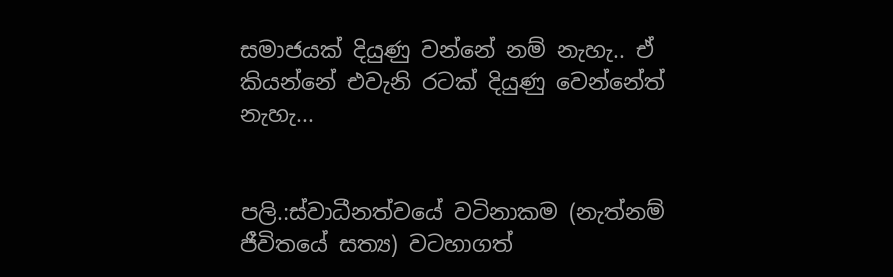සමාජයක් දියුණු වන්නේ නම් නැහැ.. ඒ කියන්නේ එවැනි රටක් දියුණු වෙන්නේත් නැහැ...


පලි.:ස්වාධීනත්වයේ වටිනාකම (නැත්නම් ජීවිතයේ සත්‍ය) වටහාගත්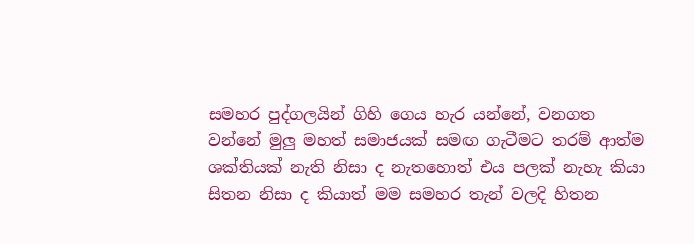සමහර පුද්ගලයින් ගිහි ගෙය හැර යන්නේ, වනගත වන්නේ මුලු මහත් සමාජයක් සමඟ ගැටීමට තරම් ආත්ම ශක්තියක් නැති නිසා ද නැතහොත් එය පලක් නැහැ කියා සිතන නිසා ද කියාත් මම සමහර තැන් වලදි හිතන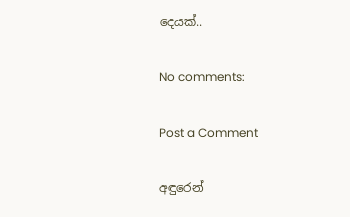දෙයක්..

No comments:

Post a Comment

අඳුරෙන්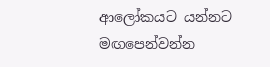ආලෝකයට යන්නට මඟපෙන්වන්න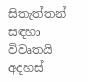සිතැත්තන් සඳහා විවෘතයි අදහස්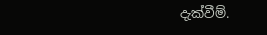දැක්වීම්.